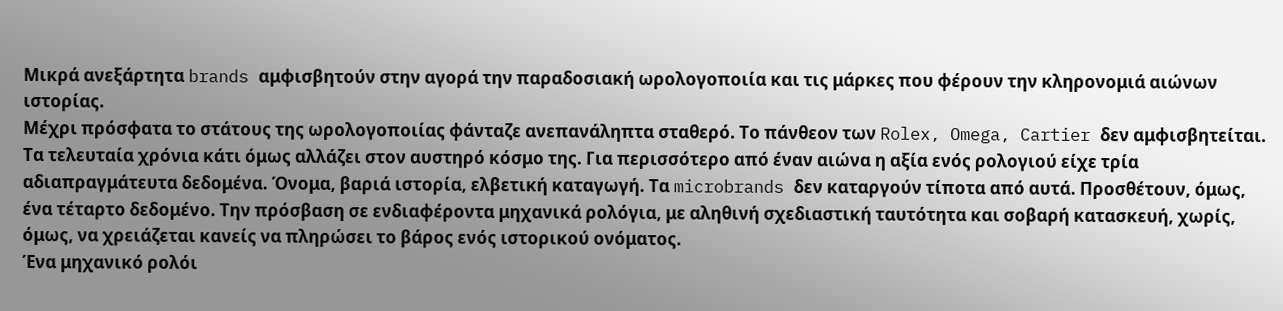Μικρά ανεξάρτητα brands αμφισβητούν στην αγορά την παραδοσιακή ωρολογοποιία και τις μάρκες που φέρουν την κληρονομιά αιώνων ιστορίας.
Μέχρι πρόσφατα το στάτους της ωρολογοποιίας φάνταζε ανεπανάληπτα σταθερό. Το πάνθεον των Rolex, Omega, Cartier δεν αμφισβητείται. Τα τελευταία χρόνια κάτι όμως αλλάζει στον αυστηρό κόσμο της. Για περισσότερο από έναν αιώνα η αξία ενός ρολογιού είχε τρία αδιαπραγμάτευτα δεδομένα. Όνομα, βαριά ιστορία, ελβετική καταγωγή. Τα microbrands δεν καταργούν τίποτα από αυτά. Προσθέτουν, όμως, ένα τέταρτο δεδομένο. Την πρόσβαση σε ενδιαφέροντα μηχανικά ρολόγια, με αληθινή σχεδιαστική ταυτότητα και σοβαρή κατασκευή, χωρίς, όμως, να χρειάζεται κανείς να πληρώσει το βάρος ενός ιστορικού ονόματος.
Ένα μηχανικό ρολόι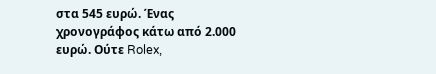στα 545 ευρώ. Ένας χρονογράφος κάτω από 2.000 ευρώ. Ούτε Rolex,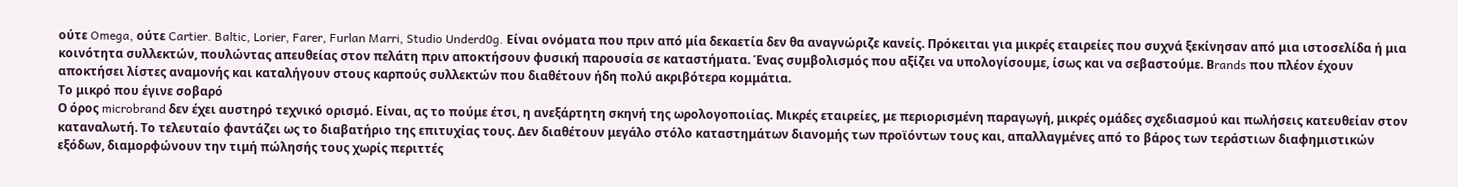ούτε Omega, ούτε Cartier. Baltic, Lorier, Farer, Furlan Marri, Studio Underd0g. Είναι ονόματα που πριν από μία δεκαετία δεν θα αναγνώριζε κανείς. Πρόκειται για μικρές εταιρείες που συχνά ξεκίνησαν από μια ιστοσελίδα ή μια κοινότητα συλλεκτών, πουλώντας απευθείας στον πελάτη πριν αποκτήσουν φυσική παρουσία σε καταστήματα. Ένας συμβολισμός που αξίζει να υπολογίσουμε, ίσως και να σεβαστούμε. Βrands που πλέον έχουν αποκτήσει λίστες αναμονής και καταλήγουν στους καρπούς συλλεκτών που διαθέτουν ήδη πολύ ακριβότερα κομμάτια.
Το μικρό που έγινε σοβαρό
Ο όρος microbrand δεν έχει αυστηρό τεχνικό ορισμό. Είναι, ας το πούμε έτσι, η ανεξάρτητη σκηνή της ωρολογοποιίας. Μικρές εταιρείες, με περιορισμένη παραγωγή, μικρές ομάδες σχεδιασμού και πωλήσεις κατευθείαν στον καταναλωτή. Το τελευταίο φαντάζει ως το διαβατήριο της επιτυχίας τους. Δεν διαθέτουν μεγάλο στόλο καταστημάτων διανομής των προϊόντων τους και, απαλλαγμένες από το βάρος των τεράστιων διαφημιστικών εξόδων, διαμορφώνουν την τιμή πώλησής τους χωρίς περιττές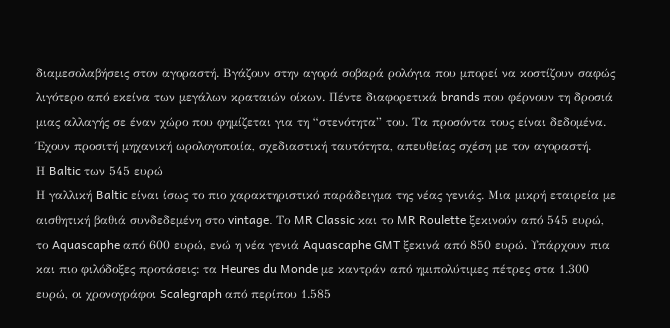διαμεσολαβήσεις στον αγοραστή. Βγάζουν στην αγορά σοβαρά ρολόγια που μπορεί να κοστίζουν σαφώς λιγότερο από εκείνα των μεγάλων κραταιών οίκων. Πέντε διαφορετικά brands που φέρνουν τη δροσιά μιας αλλαγής σε έναν χώρο που φημίζεται για τη “στενότητα” του. Τα προσόντα τους είναι δεδομένα. Έχουν προσιτή μηχανική ωρολογοποιία, σχεδιαστική ταυτότητα, απευθείας σχέση με τον αγοραστή.
Η Baltic των 545 ευρώ
Η γαλλική Baltic είναι ίσως το πιο χαρακτηριστικό παράδειγμα της νέας γενιάς. Μια μικρή εταιρεία με αισθητική βαθιά συνδεδεμένη στο vintage. Το MR Classic και το MR Roulette ξεκινούν από 545 ευρώ, το Aquascaphe από 600 ευρώ, ενώ η νέα γενιά Aquascaphe GMT ξεκινά από 850 ευρώ. Υπάρχουν πια και πιο φιλόδοξες προτάσεις: τα Heures du Monde με καντράν από ημιπολύτιμες πέτρες στα 1.300 ευρώ, οι χρονογράφοι Scalegraph από περίπου 1.585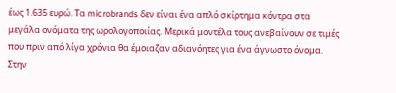έως 1.635 ευρώ. Τα microbrands δεν είναι ένα απλό σκίρτημα κόντρα στα μεγάλα ονόματα της ωρολογοποιίας. Μερικά μοντέλα τους ανεβαίνουν σε τιμές που πριν από λίγα χρόνια θα έμοιαζαν αδιανόητες για ένα άγνωστο όνομα. Στην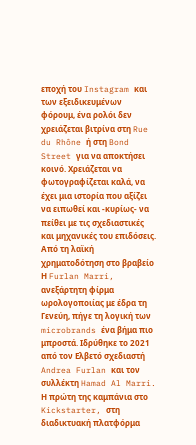εποχή του Instagram και των εξειδικευμένων φόρουμ, ένα ρολόι δεν χρειάζεται βιτρίνα στη Rue du Rhône ή στη Bond Street για να αποκτήσει κοινό. Χρειάζεται να φωτογραφίζεται καλά, να έχει μια ιστορία που αξίζει να ειπωθεί και -κυρίως- να πείθει με τις σχεδιαστικές και μηχανικές του επιδόσεις.
Από τη λαϊκή χρηματοδότηση στο βραβείο
Η Furlan Marri, ανεξάρτητη φίρμα ωρολογοποιίας με έδρα τη Γενεύη, πήγε τη λογική των microbrands ένα βήμα πιο μπροστά. Ιδρύθηκε το 2021 από τον Ελβετό σχεδιαστή Andrea Furlan και τον συλλέκτη Hamad Al Marri. Η πρώτη της καμπάνια στο Kickstarter, στη διαδικτυακή πλατφόρμα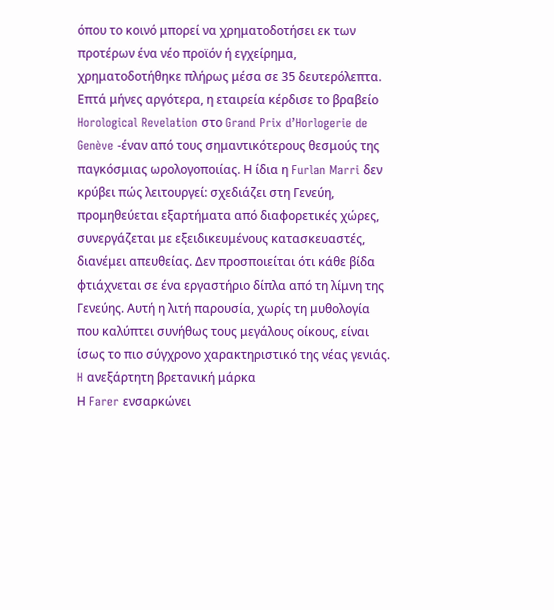όπου το κοινό μπορεί να χρηματοδοτήσει εκ των προτέρων ένα νέο προϊόν ή εγχείρημα, χρηματοδοτήθηκε πλήρως μέσα σε 35 δευτερόλεπτα. Επτά μήνες αργότερα, η εταιρεία κέρδισε το βραβείο Horological Revelation στο Grand Prix d’Horlogerie de Genève -έναν από τους σημαντικότερους θεσμούς της παγκόσμιας ωρολογοποιίας. Η ίδια η Furlan Marri δεν κρύβει πώς λειτουργεί: σχεδιάζει στη Γενεύη, προμηθεύεται εξαρτήματα από διαφορετικές χώρες, συνεργάζεται με εξειδικευμένους κατασκευαστές, διανέμει απευθείας. Δεν προσποιείται ότι κάθε βίδα φτιάχνεται σε ένα εργαστήριο δίπλα από τη λίμνη της Γενεύης. Αυτή η λιτή παρουσία, χωρίς τη μυθολογία που καλύπτει συνήθως τους μεγάλους οίκους, είναι ίσως το πιο σύγχρονο χαρακτηριστικό της νέας γενιάς.
H ανεξάρτητη βρετανική μάρκα
Η Farer ενσαρκώνει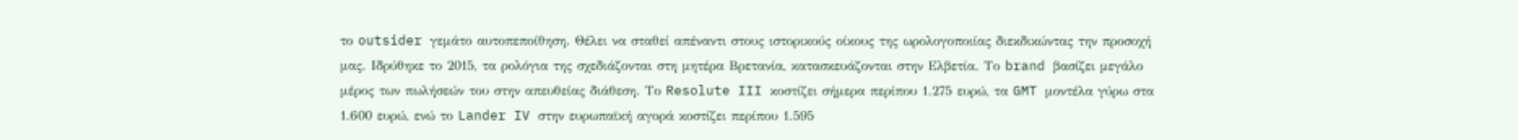το outsider γεμάτο αυτοπεποίθηση. Θέλει να σταθεί απέναντι στους ιστορικούς οίκους της ωρολογοποιίας διεκδικώντας την προσοχή μας. Ιδρύθηκε το 2015, τα ρολόγια της σχεδιάζονται στη μητέρα Βρετανία, κατασκευάζονται στην Ελβετία. Το brand βασίζει μεγάλο μέρος των πωλήσεών του στην απευθείας διάθεση. Το Resolute III κοστίζει σήμερα περίπου 1.275 ευρώ, τα GMT μοντέλα γύρω στα 1.600 ευρώ, ενώ το Lander IV στην ευρωπαϊκή αγορά κοστίζει περίπου 1.595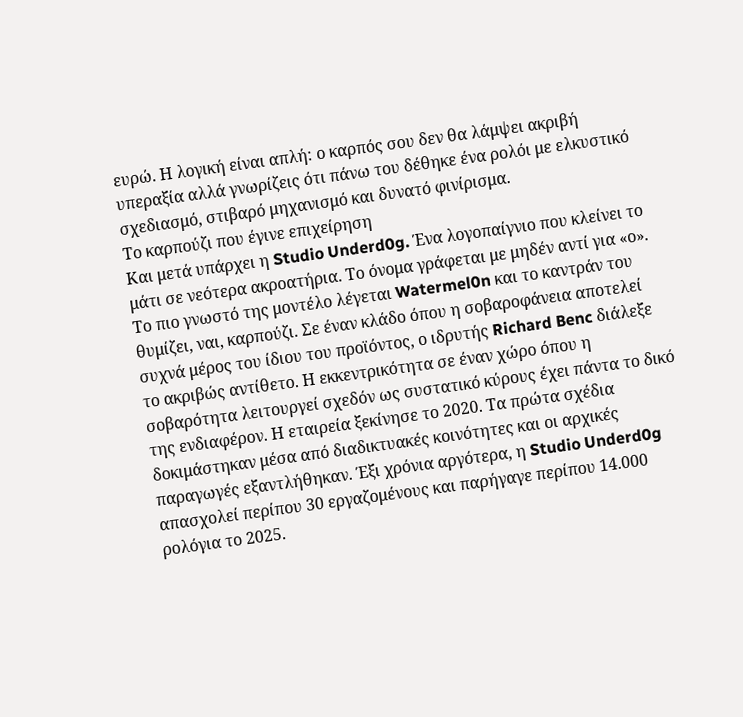ευρώ. Η λογική είναι απλή: ο καρπός σου δεν θα λάμψει ακριβή υπεραξία αλλά γνωρίζεις ότι πάνω του δέθηκε ένα ρολόι με ελκυστικό σχεδιασμό, στιβαρό μηχανισμό και δυνατό φινίρισμα.
Το καρπούζι που έγινε επιχείρηση
Και μετά υπάρχει η Studio Underd0g. Ένα λογοπαίγνιο που κλείνει το μάτι σε νεότερα ακροατήρια. Το όνομα γράφεται με μηδέν αντί για «ο». Το πιο γνωστό της μοντέλο λέγεται Watermel0n και το καντράν του θυμίζει, ναι, καρπούζι. Σε έναν κλάδο όπου η σοβαροφάνεια αποτελεί συχνά μέρος του ίδιου του προϊόντος, ο ιδρυτής Richard Benc διάλεξε το ακριβώς αντίθετο. Η εκκεντρικότητα σε έναν χώρο όπου η σοβαρότητα λειτουργεί σχεδόν ως συστατικό κύρους έχει πάντα το δικό της ενδιαφέρον. Η εταιρεία ξεκίνησε το 2020. Τα πρώτα σχέδια δοκιμάστηκαν μέσα από διαδικτυακές κοινότητες και οι αρχικές παραγωγές εξαντλήθηκαν. Έξι χρόνια αργότερα, η Studio Underd0g απασχολεί περίπου 30 εργαζομένους και παρήγαγε περίπου 14.000 ρολόγια το 2025.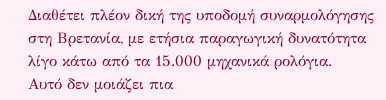Διαθέτει πλέον δική της υποδομή συναρμολόγησης στη Βρετανία, με ετήσια παραγωγική δυνατότητα λίγο κάτω από τα 15.000 μηχανικά ρολόγια.
Αυτό δεν μοιάζει πια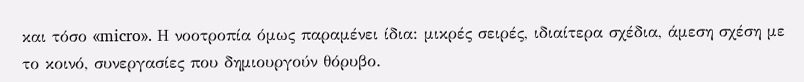και τόσο «micro». Η νοοτροπία όμως παραμένει ίδια: μικρές σειρές, ιδιαίτερα σχέδια, άμεση σχέση με το κοινό, συνεργασίες που δημιουργούν θόρυβο.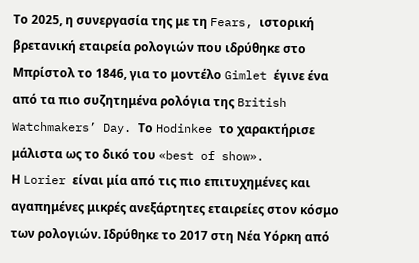Το 2025, η συνεργασία της με τη Fears, ιστορική βρετανική εταιρεία ρολογιών που ιδρύθηκε στο Μπρίστολ το 1846, για το μοντέλο Gimlet έγινε ένα από τα πιο συζητημένα ρολόγια της British Watchmakers’ Day. Το Hodinkee το χαρακτήρισε μάλιστα ως το δικό του «best of show».
Η Lorier είναι μία από τις πιο επιτυχημένες και αγαπημένες μικρές ανεξάρτητες εταιρείες στον κόσμο των ρολογιών. Ιδρύθηκε το 2017 στη Νέα Υόρκη από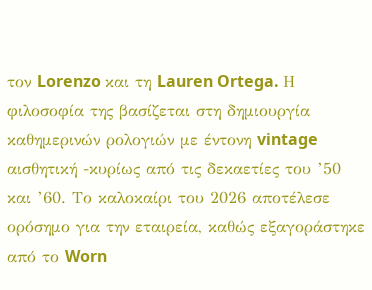τον Lorenzo και τη Lauren Ortega. Η φιλοσοφία της βασίζεται στη δημιουργία καθημερινών ρολογιών με έντονη vintage αισθητική -κυρίως από τις δεκαετίες του ’50 και ’60. Το καλοκαίρι του 2026 αποτέλεσε ορόσημο για την εταιρεία, καθώς εξαγοράστηκε από το Worn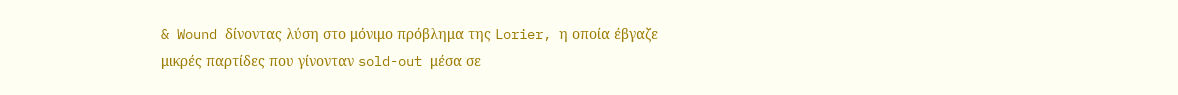& Wound δίνοντας λύση στο μόνιμο πρόβλημα της Lorier, η οποία έβγαζε μικρές παρτίδες που γίνονταν sold-out μέσα σε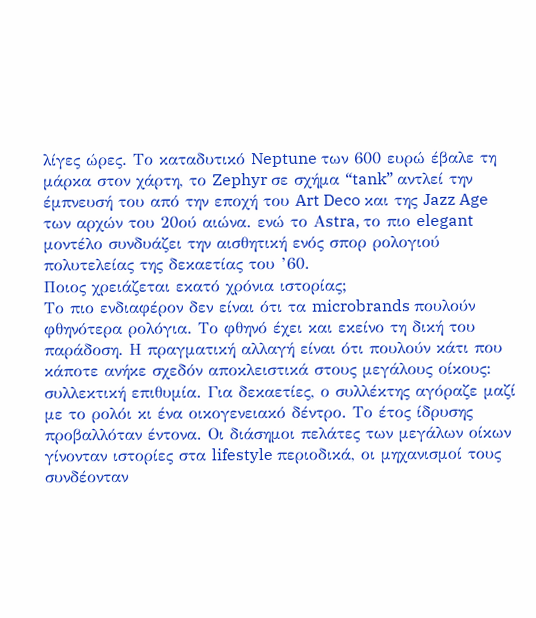λίγες ώρες. Το καταδυτικό Neptune των 600 ευρώ έβαλε τη μάρκα στον χάρτη, το Zephyr σε σχήμα “tank” αντλεί την έμπνευσή του από την εποχή του Art Deco και της Jazz Age των αρχών του 20ού αιώνα. ενώ το Αstra, το πιο elegant μοντέλο συνδυάζει την αισθητική ενός σπορ ρολογιού πολυτελείας της δεκαετίας του ’60.
Ποιος χρειάζεται εκατό χρόνια ιστορίας;
Το πιο ενδιαφέρον δεν είναι ότι τα microbrands πουλούν φθηνότερα ρολόγια. Το φθηνό έχει και εκείνο τη δική του παράδοση. Η πραγματική αλλαγή είναι ότι πουλούν κάτι που κάποτε ανήκε σχεδόν αποκλειστικά στους μεγάλους οίκους: συλλεκτική επιθυμία. Για δεκαετίες, ο συλλέκτης αγόραζε μαζί με το ρολόι κι ένα οικογενειακό δέντρο. Το έτος ίδρυσης προβαλλόταν έντονα. Οι διάσημοι πελάτες των μεγάλων οίκων γίνονταν ιστορίες στα lifestyle περιοδικά, οι μηχανισμοί τους συνδέονταν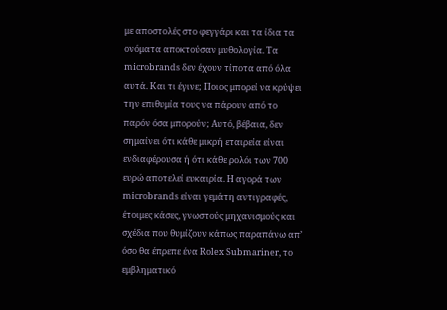με αποστολές στο φεγγάρι και τα ίδια τα ονόματα αποκτούσαν μυθολογία. Τα microbrands δεν έχουν τίποτα από όλα αυτά. Και τι έγινε; Ποιος μπορεί να κρύψει την επιθυμία τους να πάρουν από το παρόν όσα μπορούν; Αυτό, βέβαια, δεν σημαίνει ότι κάθε μικρή εταιρεία είναι ενδιαφέρουσα ή ότι κάθε ρολόι των 700 ευρώ αποτελεί ευκαιρία. Η αγορά των microbrands είναι γεμάτη αντιγραφές, έτοιμες κάσες, γνωστούς μηχανισμούς και σχέδια που θυμίζουν κάπως παραπάνω απ’ όσο θα έπρεπε ένα Rolex Submariner, το εμβληματικό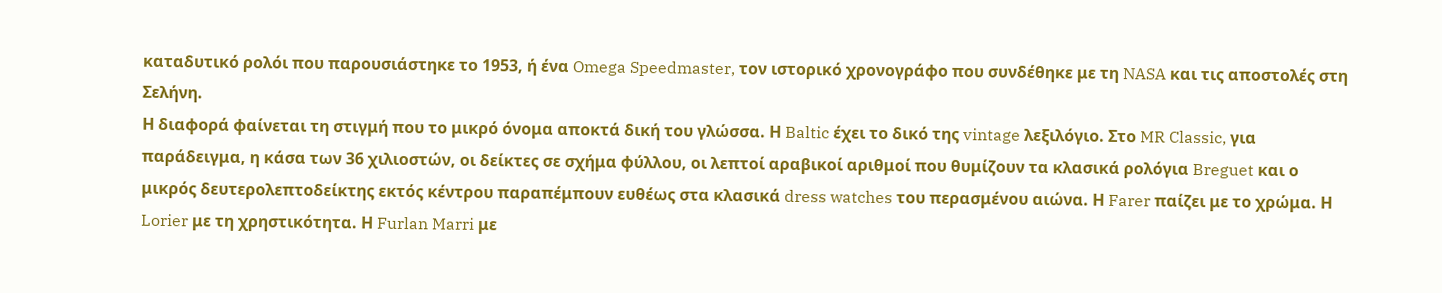καταδυτικό ρολόι που παρουσιάστηκε το 1953, ή ένα Omega Speedmaster, τον ιστορικό χρονογράφο που συνδέθηκε με τη NASA και τις αποστολές στη Σελήνη.
Η διαφορά φαίνεται τη στιγμή που το μικρό όνομα αποκτά δική του γλώσσα. Η Baltic έχει το δικό της vintage λεξιλόγιο. Στο MR Classic, για παράδειγμα, η κάσα των 36 χιλιοστών, οι δείκτες σε σχήμα φύλλου, οι λεπτοί αραβικοί αριθμοί που θυμίζουν τα κλασικά ρολόγια Breguet και ο μικρός δευτερολεπτοδείκτης εκτός κέντρου παραπέμπουν ευθέως στα κλασικά dress watches του περασμένου αιώνα. Η Farer παίζει με το χρώμα. Η Lorier με τη χρηστικότητα. Η Furlan Marri με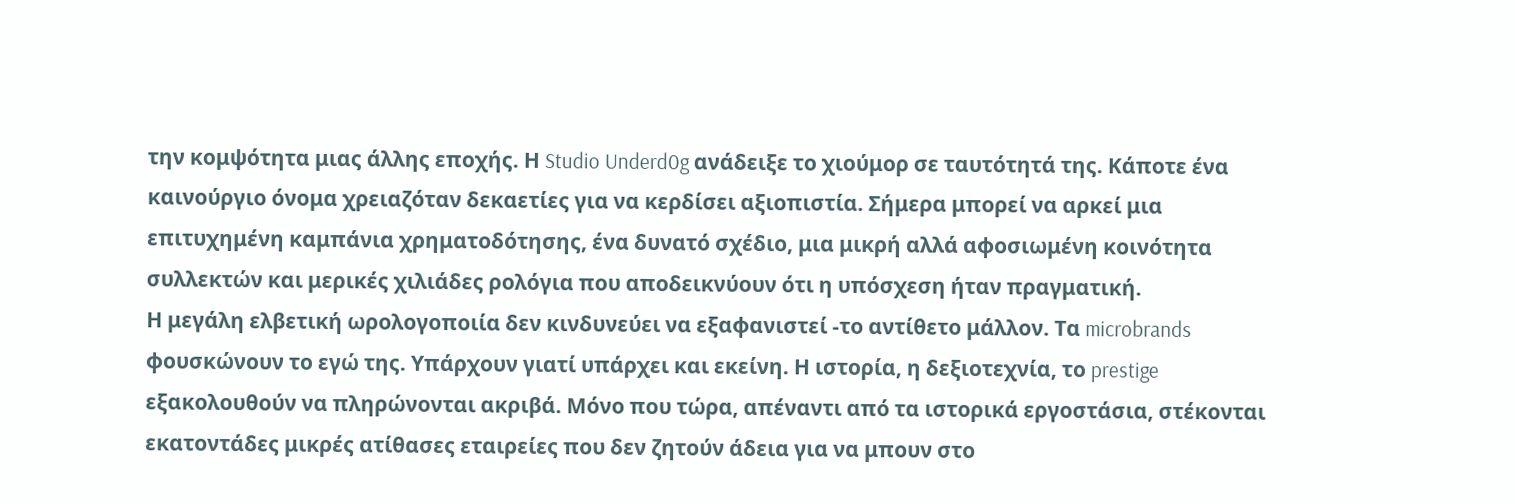την κομψότητα μιας άλλης εποχής. Η Studio Underd0g ανάδειξε το χιούμορ σε ταυτότητά της. Κάποτε ένα καινούργιο όνομα χρειαζόταν δεκαετίες για να κερδίσει αξιοπιστία. Σήμερα μπορεί να αρκεί μια επιτυχημένη καμπάνια χρηματοδότησης, ένα δυνατό σχέδιο, μια μικρή αλλά αφοσιωμένη κοινότητα συλλεκτών και μερικές χιλιάδες ρολόγια που αποδεικνύουν ότι η υπόσχεση ήταν πραγματική.
Η μεγάλη ελβετική ωρολογοποιία δεν κινδυνεύει να εξαφανιστεί -το αντίθετο μάλλον. Τα microbrands φουσκώνουν το εγώ της. Υπάρχουν γιατί υπάρχει και εκείνη. Η ιστορία, η δεξιοτεχνία, το prestige εξακολουθούν να πληρώνονται ακριβά. Μόνο που τώρα, απέναντι από τα ιστορικά εργοστάσια, στέκονται εκατοντάδες μικρές ατίθασες εταιρείες που δεν ζητούν άδεια για να μπουν στο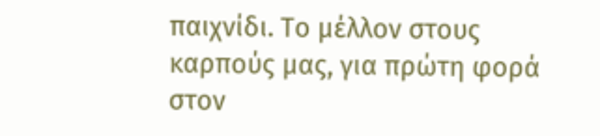παιχνίδι. Το μέλλον στους καρπούς μας, για πρώτη φορά στον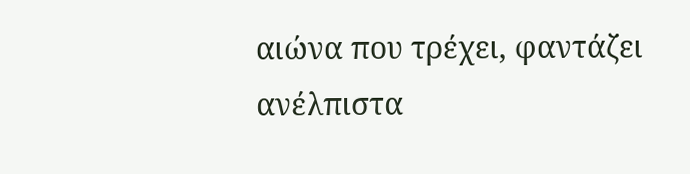αιώνα που τρέχει, φαντάζει ανέλπιστα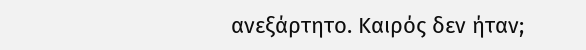ανεξάρτητο. Καιρός δεν ήταν;